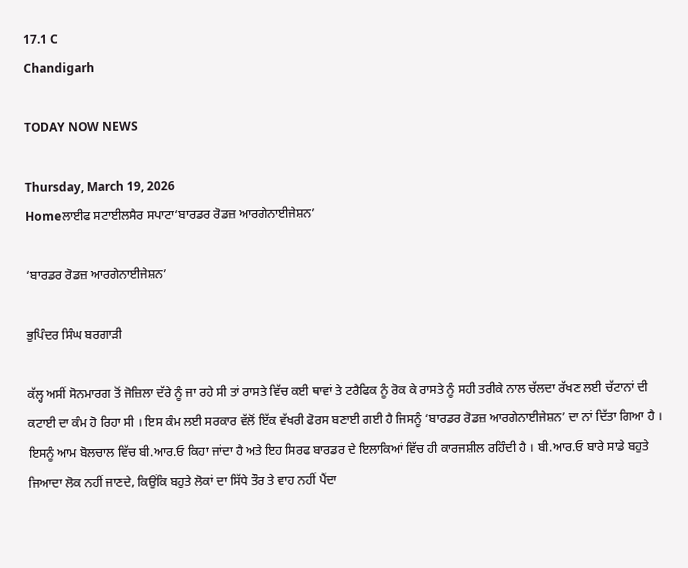17.1 C
Chandigarh

TODAY NOW NEWS

Thursday, March 19, 2026
Homeਲਾਈਫ ਸਟਾਈਲਸੈਰ ਸਪਾਟਾ‘ਬਾਰਡਰ ਰੋਡਜ਼ ਆਰਗੇਨਾਈਜੇਸ਼ਨ’

‘ਬਾਰਡਰ ਰੋਡਜ਼ ਆਰਗੇਨਾਈਜੇਸ਼ਨ’

ਭੁਪਿੰਦਰ ਸਿੰਘ ਬਰਗਾੜੀ

ਕੱਲ੍ਹ ਅਸੀਂ ਸੋਨਮਾਰਗ ਤੋਂ ਜੋਜ਼ਿਲਾ ਦੱਰੇ ਨੂੰ ਜਾ ਰਹੇ ਸੀ ਤਾਂ ਰਾਸਤੇ ਵਿੱਚ ਕਈ ਥਾਵਾਂ ਤੇ ਟਰੈਫਿਕ ਨੂੰ ਰੋਕ ਕੇ ਰਾਸਤੇ ਨੂੰ ਸਹੀ ਤਰੀਕੇ ਨਾਲ ਚੱਲਦਾ ਰੱਖਣ ਲਈ ਚੱਟਾਨਾਂ ਦੀ ਕਟਾਈ ਦਾ ਕੰਮ ਹੋ ਰਿਹਾ ਸੀ । ਇਸ ਕੰਮ ਲਈ ਸਰਕਾਰ ਵੱਲੋਂ ਇੱਕ ਵੱਖਰੀ ਫੋਰਸ ਬਣਾਈ ਗਈ ਹੈ ਜਿਸਨੂੰ ‘ਬਾਰਡਰ ਰੋਡਜ਼ ਆਰਗੇਨਾਈਜੇਸ਼ਨ’ ਦਾ ਨਾਂ ਦਿੱਤਾ ਗਿਆ ਹੈ । ਇਸਨੂੰ ਆਮ ਬੋਲਚਾਲ ਵਿੱਚ ਬੀ.ਆਰ.ਓ ਕਿਹਾ ਜਾਂਦਾ ਹੈ ਅਤੇ ਇਹ ਸਿਰਫ ਬਾਰਡਰ ਦੇ ਇਲਾਕਿਆਂ ਵਿੱਚ ਹੀ ਕਾਰਜਸ਼ੀਲ ਰਹਿੰਦੀ ਹੈ । ਬੀ.ਆਰ.ਓ ਬਾਰੇ ਸਾਡੇ ਬਹੁਤੇ ਜਿਆਦਾ ਲੋਕ ਨਹੀਂ ਜਾਣਦੇ, ਕਿਉਂਕਿ ਬਹੁਤੇ ਲੋਕਾਂ ਦਾ ਸਿੱਧੇ ਤੌਰ ਤੇ ਵਾਹ ਨਹੀਂ ਪੈਂਦਾ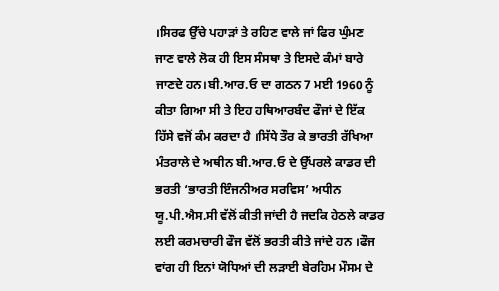।ਸਿਰਫ ਉੱਚੇ ਪਹਾੜਾਂ ਤੇ ਰਹਿਣ ਵਾਲੇ ਜਾਂ ਫਿਰ ਘੁੰਮਣ ਜਾਣ ਵਾਲੇ ਲੋਕ ਹੀ ਇਸ ਸੰਸਥਾ ਤੇ ਇਸਦੇ ਕੰਮਾਂ ਬਾਰੇ ਜਾਣਦੇ ਹਨ।ਬੀ.ਆਰ.ਓ ਦਾ ਗਠਨ 7 ਮਈ 1960 ਨੂੰ ਕੀਤਾ ਗਿਆ ਸੀ ਤੇ ਇਹ ਹਥਿਆਰਬੰਦ ਫੌਜਾਂ ਦੇ ਇੱਕ ਹਿੱਸੇ ਵਜੋਂ ਕੰਮ ਕਰਦਾ ਹੈ ।ਸਿੱਧੇ ਤੌਰ ਕੇ ਭਾਰਤੀ ਰੱਖਿਆ ਮੰਤਰਾਲੇ ਦੇ ਅਥੀਨ ਬੀ.ਆਰ.ਓ ਦੇ ਉੱਪਰਲੇ ਕਾਡਰ ਦੀ ਭਰਤੀ ‘ਭਾਰਤੀ ਇੰਜਨੀਅਰ ਸਰਵਿਸ’ ਅਧੀਨ ਯੂ.ਪੀ.ਐਸ.ਸੀ ਵੱਲੋਂ ਕੀਤੀ ਜਾਂਦੀ ਹੈ ਜਦਕਿ ਹੇਠਲੇ ਕਾਡਰ ਲਈ ਕਰਮਚਾਰੀ ਫੌਜ ਵੱਲੋਂ ਭਰਤੀ ਕੀਤੇ ਜਾਂਦੇ ਹਨ ।ਫੌਜ ਵਾਂਗ ਹੀ ਇਨਾਂ ਯੋਧਿਆਂ ਦੀ ਲੜਾਈ ਬੇਰਹਿਮ ਮੌਸਮ ਦੇ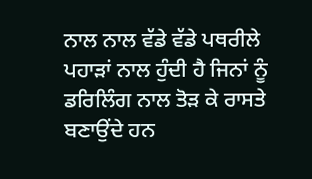ਨਾਲ ਨਾਲ ਵੱਡੇ ਵੱਡੇ ਪਥਰੀਲੇ ਪਹਾੜਾਂ ਨਾਲ ਹੁੰਦੀ ਹੈ ਜਿਨਾਂ ਨੂੰ ਡਰਿਲਿੰਗ ਨਾਲ ਤੋੜ ਕੇ ਰਾਸਤੇ ਬਣਾਉਂਦੇ ਹਨ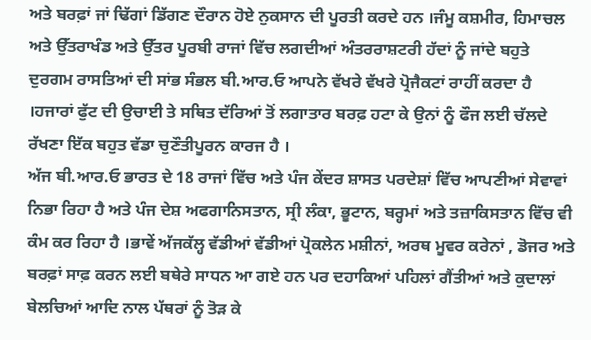ਅਤੇ ਬਰਫ਼ਾਂ ਜਾਂ ਢਿੱਗਾਂ ਡਿੱਗਣ ਦੌਰਾਨ ਹੋਏ ਨੁਕਸਾਨ ਦੀ ਪੂਰਤੀ ਕਰਦੇ ਹਨ ।ਜੰਮੂ ਕਸ਼ਮੀਰ, ਹਿਮਾਚਲ ਅਤੇ ਉੱਤਰਾਖੰਡ ਅਤੇ ਉੱਤਰ ਪੂਰਬੀ ਰਾਜਾਂ ਵਿੱਚ ਲਗਦੀਆਂ ਅੰਤਰਰਾਸ਼ਟਰੀ ਹੱਦਾਂ ਨੂੰ ਜਾਂਦੇ ਬਹੁਤੇ ਦੁਰਗਮ ਰਾਸਤਿਆਂ ਦੀ ਸਾਂਭ ਸੰਭਲ ਬੀ.ਆਰ.ਓ ਆਪਨੇ ਵੱਖਰੇ ਵੱਖਰੇ ਪ੍ਰੋਜੈਕਟਾਂ ਰਾਹੀਂ ਕਰਦਾ ਹੈ ।ਹਜਾਰਾਂ ਫੁੱਟ ਦੀ ਉਚਾਈ ਤੇ ਸਥਿਤ ਦੱਰਿਆਂ ਤੋਂ ਲਗਾਤਾਰ ਬਰਫ਼ ਹਟਾ ਕੇ ਉਨਾਂ ਨੂੰ ਫੌਜ ਲਈ ਚੱਲਦੇ ਰੱਖਣਾ ਇੱਕ ਬਹੁਤ ਵੱਡਾ ਚੁਣੌਤੀਪੂਰਨ ਕਾਰਜ ਹੈ ।
ਅੱਜ ਬੀ.ਆਰ.ਓ ਭਾਰਤ ਦੇ 18 ਰਾਜਾਂ ਵਿੱਚ ਅਤੇ ਪੰਜ ਕੇਂਦਰ ਸ਼ਾਸਤ ਪਰਦੇਸ਼ਾਂ ਵਿੱਚ ਆਪਣੀਆਂ ਸੇਵਾਵਾਂ ਨਿਭਾ ਰਿਹਾ ਹੈ ਅਤੇ ਪੰਜ ਦੇਸ਼ ਅਫਗਾਨਿਸਤਾਨ, ਸ੍ਰੀ ਲੰਕਾ, ਭੂਟਾਨ, ਬਰ੍ਹਮਾਂ ਅਤੇ ਤਜ਼ਾਕਿਸਤਾਨ ਵਿੱਚ ਵੀ ਕੰਮ ਕਰ ਰਿਹਾ ਹੈ ।ਭਾਵੇਂ ਅੱਜਕੱਲ੍ਹ ਵੱਡੀਆਂ ਵੱਡੀਆਂ ਪ੍ਰੋਕਲੇਨ ਮਸ਼ੀਨਾਂ, ਅਰਥ ਮੂਵਰ ਕਰੇਨਾਂ , ਡੋਜਰ ਅਤੇ ਬਰਫ਼ਾਂ ਸਾਫ਼ ਕਰਨ ਲਈ ਬਥੇਰੇ ਸਾਧਨ ਆ ਗਏ ਹਨ ਪਰ ਦਹਾਕਿਆਂ ਪਹਿਲਾਂ ਗੈਂਤੀਆਂ ਅਤੇ ਕੁਦਾਲਾਂ ਬੇਲਚਿਆਂ ਆਦਿ ਨਾਲ ਪੱਥਰਾਂ ਨੂੰ ਤੋੜ ਕੇ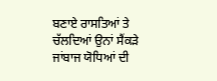ਬਣਾਏ ਰਾਸਤਿਆਂ ਤੇ ਚੱਲਦਿਆਂ ਉਨਾਂ ਸੈਂਕੜੇ ਜਾਂਬਾਜ ਯੋਧਿਆਂ ਦੀ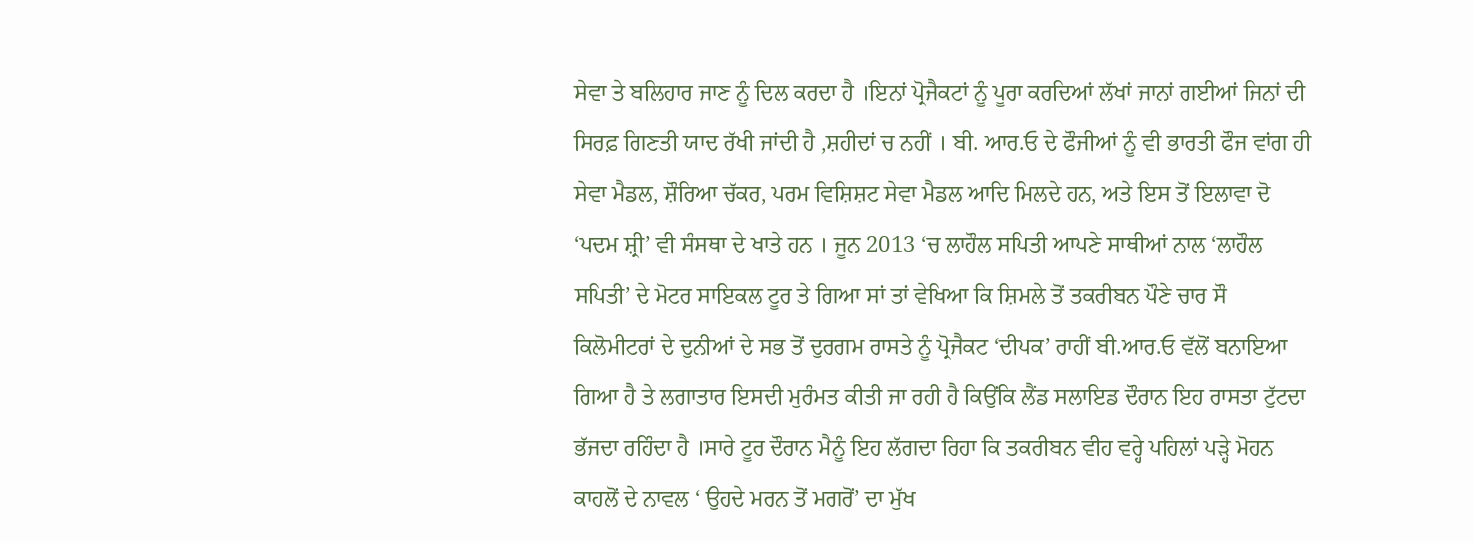ਸੇਵਾ ਤੇ ਬਲਿਹਾਰ ਜਾਣ ਨੂੰ ਦਿਲ ਕਰਦਾ ਹੈ ।ਇਨਾਂ ਪ੍ਰੋਜੈਕਟਾਂ ਨੂੰ ਪੂਰਾ ਕਰਦਿਆਂ ਲੱਖਾਂ ਜਾਨਾਂ ਗਈਆਂ ਜਿਨਾਂ ਦੀ ਸਿਰਫ਼ ਗਿਣਤੀ ਯਾਦ ਰੱਖੀ ਜਾਂਦੀ ਹੈ ,ਸ਼ਹੀਦਾਂ ਚ ਨਹੀਂ । ਬੀ. ਆਰ.ਓ ਦੇ ਫੌਜੀਆਂ ਨੂੰ ਵੀ ਭਾਰਤੀ ਫੌਜ ਵਾਂਗ ਹੀ ਸੇਵਾ ਮੈਡਲ, ਸ਼ੌਰਿਆ ਚੱਕਰ, ਪਰਮ ਵਿਸ਼ਿਸ਼ਟ ਸੇਵਾ ਮੈਡਲ ਆਦਿ ਮਿਲਦੇ ਹਨ, ਅਤੇ ਇਸ ਤੋਂ ਇਲਾਵਾ ਦੋ ‘ਪਦਮ ਸ਼੍ਰੀ’ ਵੀ ਸੰਸਥਾ ਦੇ ਖਾਤੇ ਹਨ । ਜੂਨ 2013 ‘ਚ ਲਾਹੌਲ ਸਪਿਤੀ ਆਪਣੇ ਸਾਥੀਆਂ ਨਾਲ ‘ਲਾਹੌਲ ਸਪਿਤੀ’ ਦੇ ਮੋਟਰ ਸਾਇਕਲ ਟੂਰ ਤੇ ਗਿਆ ਸਾਂ ਤਾਂ ਵੇਖਿਆ ਕਿ ਸ਼ਿਮਲੇ ਤੋਂ ਤਕਰੀਬਨ ਪੌਣੇ ਚਾਰ ਸੌ ਕਿਲੋਮੀਟਰਾਂ ਦੇ ਦੁਨੀਆਂ ਦੇ ਸਭ ਤੋਂ ਦੁਰਗਮ ਰਾਸਤੇ ਨੂੰ ਪ੍ਰੋਜੈਕਟ ‘ਦੀਪਕ’ ਰਾਹੀਂ ਬੀ.ਆਰ.ਓ ਵੱਲੋਂ ਬਨਾਇਆ ਗਿਆ ਹੈ ਤੇ ਲਗਾਤਾਰ ਇਸਦੀ ਮੁਰੰਮਤ ਕੀਤੀ ਜਾ ਰਹੀ ਹੈ ਕਿਉਂਕਿ ਲੈਂਡ ਸਲਾਇਡ ਦੌਰਾਨ ਇਹ ਰਾਸਤਾ ਟੁੱਟਦਾ ਭੱਜਦਾ ਰਹਿੰਦਾ ਹੈ ।ਸਾਰੇ ਟੂਰ ਦੌਰਾਨ ਮੈਨੂੰ ਇਹ ਲੱਗਦਾ ਰਿਹਾ ਕਿ ਤਕਰੀਬਨ ਵੀਹ ਵਰ੍ਹੇ ਪਹਿਲਾਂ ਪੜ੍ਹੇ ਮੋਹਨ ਕਾਹਲੋਂ ਦੇ ਨਾਵਲ ‘ ਉਹਦੇ ਮਰਨ ਤੋਂ ਮਗਰੋਂ’ ਦਾ ਮੁੱਖ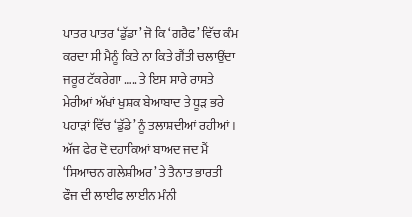ਪਾਤਰ ਪਾਤਰ ‘ਡੁੱਡਾ’ ਜੋ ਕਿ ‘ਗਰੈਫ’ ਵਿੱਚ ਕੰਮ ਕਰਦਾ ਸੀ ਮੈਨੂੰ ਕਿਤੇ ਨਾ ਕਿਤੇ ਗੈਂਤੀ ਚਲਾਉਂਦਾ ਜਰੂਰ ਟੱਕਰੇਗਾ ….. ਤੇ ਇਸ ਸਾਰੇ ਰਾਸਤੇ ਮੇਰੀਆਂ ਅੱਖਾਂ ਖੁਸ਼ਕ ਬੇਆਬਾਦ ਤੇ ਧੂੜ ਭਰੇ ਪਹਾੜਾਂ ਵਿੱਚ ‘ਡੁੱਡੇ’ ਨੂੰ ਤਲਾਸ਼ਦੀਆਂ ਰਹੀਆਂ । ਅੱਜ ਫੇਰ ਦੋ ਦਹਾਕਿਆਂ ਬਾਅਦ ਜਦ ਮੈਂ ‘ਸਿਆਚਨ ਗਲੇਸ਼ੀਅਰ’ ਤੇ ਤੈਨਾਤ ਭਾਰਤੀ ਫੌਜ ਦੀ ਲਾਈਫ ਲਾਈਨ ਮੰਨੀ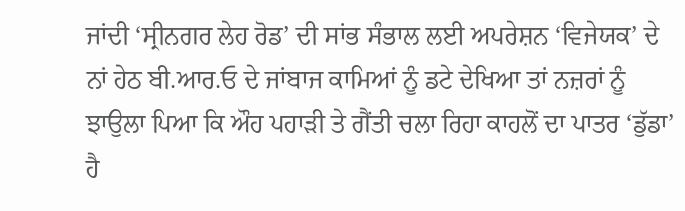ਜਾਂਦੀ ‘ਸ੍ਰੀਨਗਰ ਲੇਹ ਰੋਡ’ ਦੀ ਸਾਂਭ ਸੰਭਾਲ ਲਈ ਅਪਰੇਸ਼ਨ ‘ਵਿਜੇਯਕ’ ਦੇ ਨਾਂ ਹੇਠ ਬੀ.ਆਰ.ਓ ਦੇ ਜਾਂਬਾਜ ਕਾਮਿਆਂ ਨੂੰ ਡਟੇ ਦੇਖਿਆ ਤਾਂ ਨਜ਼ਰਾਂ ਨੂੰ ਝਾਉਲਾ ਪਿਆ ਕਿ ਔਹ ਪਹਾੜੀ ਤੇ ਗੈਂਤੀ ਚਲਾ ਰਿਹਾ ਕਾਹਲੋਂ ਦਾ ਪਾਤਰ ‘ਡੁੱਡਾ’ ਹੈ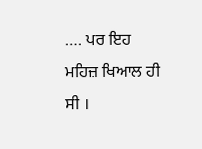…. ਪਰ ਇਹ ਮਹਿਜ਼ ਖਿਆਲ ਹੀ ਸੀ ।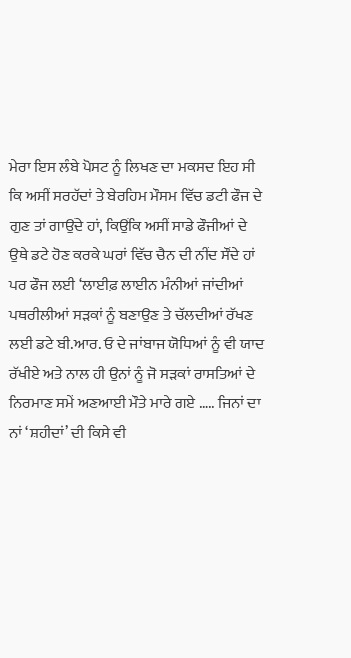ਮੇਰਾ ਇਸ ਲੰਬੇ ਪੋਸਟ ਨੂੰ ਲਿਖਣ ਦਾ ਮਕਸਦ ਇਹ ਸੀ ਕਿ ਅਸੀਂ ਸਰਹੱਦਾਂ ਤੇ ਬੇਰਹਿਮ ਮੌਸਮ ਵਿੱਚ ਡਟੀ ਫੌਜ ਦੇ ਗੁਣ ਤਾਂ ਗਾਉਂਦੇ ਹਾਂ, ਕਿਉਂਕਿ ਅਸੀਂ ਸਾਡੇ ਫੌਜੀਆਂ ਦੇ ਉਥੇ ਡਟੇ ਹੋਣ ਕਰਕੇ ਘਰਾਂ ਵਿੱਚ ਚੈਨ ਦੀ ਨੀਂਦ ਸੌਂਦੇ ਹਾਂ ਪਰ ਫੌਜ ਲਈ ‘ਲਾਈਫ਼ ਲਾਈਨ ਮੰਨੀਆਂ ਜਾਂਦੀਆਂ ਪਥਰੀਲੀਆਂ ਸੜਕਾਂ ਨੂੰ ਬਣਾਉਣ ਤੇ ਚੱਲਦੀਆਂ ਰੱਖਣ ਲਈ ਡਟੇ ਬੀ.ਆਰ. ਓ ਦੇ ਜਾਂਬਾਜ ਯੋਧਿਆਂ ਨੂੰ ਵੀ ਯਾਦ ਰੱਖੀਏ ਅਤੇ ਨਾਲ ਹੀ ਉਨਾਂ ਨੂੰ ਜੋ ਸੜਕਾਂ ਰਾਸਤਿਆਂ ਦੇ ਨਿਰਮਾਣ ਸਮੇਂ ਅਣਆਈ ਮੌਤੇ ਮਾਰੇ ਗਏ ….. ਜਿਨਾਂ ਦਾ ਨਾਂ ‘ਸ਼ਹੀਦਾਂ’ ਦੀ ਕਿਸੇ ਵੀ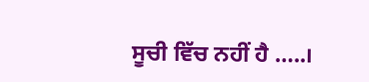ਸੂਚੀ ਵਿੱਚ ਨਹੀਂ ਹੈ …..।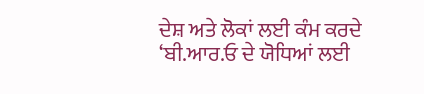ਦੇਸ਼ ਅਤੇ ਲੋਕਾਂ ਲਈ ਕੰਮ ਕਰਦੇ ‘ਬੀ.ਆਰ.ਓ ਦੇ ਯੋਧਿਆਂ ਲਈ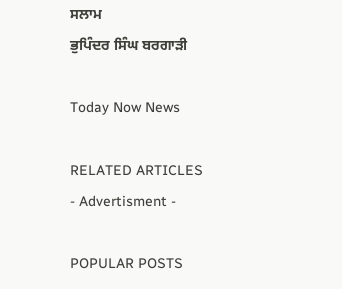ਸਲਾਮ
ਭੁਪਿੰਦਰ ਸਿੰਘ ਬਰਗਾੜੀ

Today Now News

RELATED ARTICLES
- Advertisment -

POPULAR POSTS